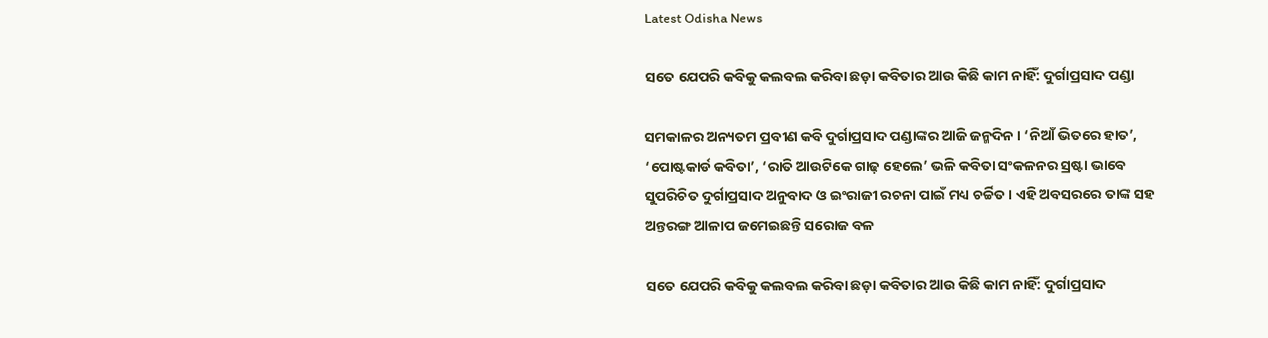Latest Odisha News

ସତେ ଯେପରି କବିକୁ କଲବଲ କରିବା ଛଡ଼ା କବିତାର ଆଉ କିଛି କାମ ନାହିଁ: ଦୁର୍ଗାପ୍ରସାଦ ପଣ୍ଡା

ସମକାଳର ଅନ୍ୟତମ ପ୍ରବୀଣ କବି ଦୁର୍ଗାପ୍ରସାଦ ପଣ୍ଡାଙ୍କର ଆଜି ଜନ୍ମଦିନ । ‘ନିଆଁ ଭିତରେ ହାତ’, ‘ପୋଷ୍ଟକାର୍ଡ କବିତା’, ‘ରାତି ଆଉଟିକେ ଗାଢ଼ ହେଲେ’ ଭଳି କବିତା ସଂକଳନର ସ୍ରଷ୍ଟା ଭାବେ ସୁପରିଚିତ ଦୁର୍ଗାପ୍ରସାଦ ଅନୁବାଦ ଓ ଇଂରାଜୀ ରଚନା ପାଇଁ ମଧ୍ୟ ଚର୍ଚ୍ଚିତ । ଏହି ଅବସରରେ ତାଙ୍କ ସହ ଅନ୍ତରଙ୍ଗ ଆଳାପ ଜମେଇଛନ୍ତି ସରୋଜ ବଳ

ସତେ ଯେପରି କବିକୁ କଲବଲ କରିବା ଛଡ଼ା କବିତାର ଆଉ କିଛି କାମ ନାହିଁ: ଦୁର୍ଗାପ୍ରସାଦ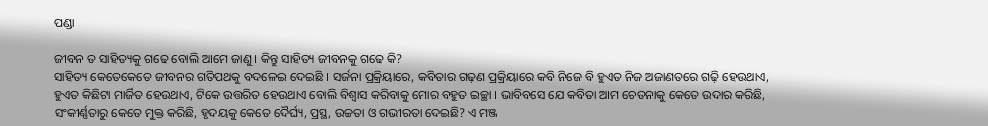ପଣ୍ଡା

ଜୀବନ ତ ସାହିତ୍ୟକୁ ଗଢେ ବୋଲି ଆମେ ଜାଣୁ । କିନ୍ତୁ ସାହିତ୍ୟ ଜୀବନକୁ ଗଢେ କି?
ସାହିତ୍ୟ କେତେକେତେ ଜୀବନର ଗତିପଥକୁ ବଦଳେଇ ଦେଇଛି । ସର୍ଜନା ପ୍ରକ୍ରିୟାରେ, କବିତାର ଗଢ଼ଣ ପ୍ରକ୍ରିୟାରେ କବି ନିଜେ ବି ହୁଏତ ନିଜ ଅଜାଣତରେ ଗଢ଼ି ହେଉଥାଏ, ହୁଏତ କିଛିଟା ମାର୍ଜିତ ହେଉଥାଏ, ଟିକେ ଉତ୍ତରିତ ହେଉଥାଏ ବୋଲି ବିଶ୍ୱାସ କରିବାକୁ ମୋର ବହୁତ ଇଚ୍ଛା । ଭାବିବସେ ଯେ କବିତା ଆମ ଚେତନାକୁ କେତେ ଉଦାର କରିଛି, ସଂକୀର୍ଣ୍ଣତାରୁ କେତେ ମୁକ୍ତ କରିଛି, ହୃଦୟକୁ କେତେ ଦୈର୍ଘ୍ୟ, ପ୍ରସ୍ଥ, ଉଚ୍ଚତା ଓ ଗଭୀରତା ଦେଇଛି? ଏ ମଞ୍ଜ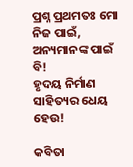ପ୍ରଶ୍ନ ପ୍ରଥମତଃ ମୋ ନିଜ ପାଇଁ, ଅନ୍ୟମାନଙ୍କ ପାଇଁ ବି!
ହୃଦୟ ନିର୍ମାଣ ସାହିତ୍ୟର ଧେୟ ହେଉ!

କବିତା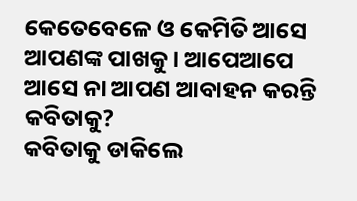କେତେବେଳେ ଓ କେମିତି ଆସେ ଆପଣଙ୍କ ପାଖକୁ । ଆପେଆପେ ଆସେ ନା ଆପଣ ଆବାହନ କରନ୍ତି କବିତାକୁ?
କବିତାକୁ ଡାକିଲେ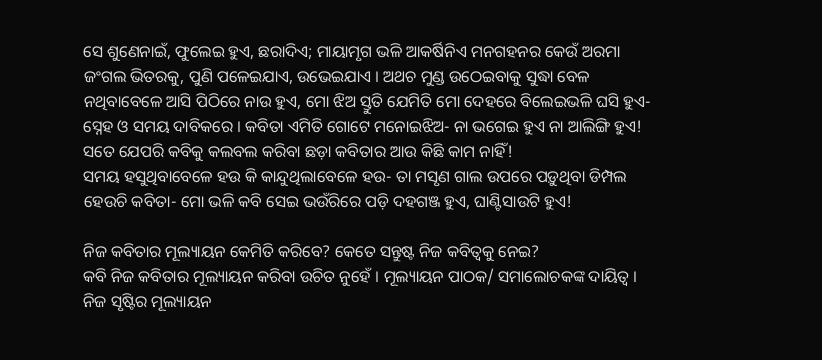ସେ ଶୁଣେନାଇଁ, ଫୁଲେଇ ହୁଏ, ଛରାଦିଏ; ମାୟାମୃଗ ଭଳି ଆକର୍ଷିନିଏ ମନଗହନର କେଉଁ ଅରମା ଜଂଗଲ ଭିତରକୁ, ପୁଣି ପଳେଇଯାଏ, ଉଭେଇଯାଏ । ଅଥଚ ମୁଣ୍ଡ ଉଠେଇବାକୁ ସୁଦ୍ଧା ବେଳ ନଥିବାବେଳେ ଆସି ପିଠିରେ ନାଉ ହୁଏ, ମୋ ଝିଅ ସ୍ତୁତି ଯେମିତି ମୋ ଦେହରେ ବିଲେଇଭଳି ଘସି ହୁଏ- ସ୍ନେହ ଓ ସମୟ ଦାବିକରେ । କବିତା ଏମିତି ଗୋଟେ ମନୋଇଝିଅ- ନା ଭଗେଇ ହୁଏ ନା ଆଲିଙ୍ଗି ହୁଏ! ସତେ ଯେପରି କବିକୁ କଲବଲ କରିବା ଛଡ଼ା କବିତାର ଆଉ କିଛି କାମ ନାହିଁ!
ସମୟ ହସୁଥିବାବେଳେ ହଉ କି କାନ୍ଦୁଥିଲାବେଳେ ହଉ- ତା ମସୃଣ ଗାଲ ଉପରେ ପଡ଼ୁଥିବା ଡିମ୍ପଲ ହେଉଚି କବିତା- ମୋ ଭଳି କବି ସେଇ ଭଉଁରିରେ ପଡ଼ି ଦହଗଞ୍ଜ ହୁଏ, ଘାଣ୍ଟିସାଉଟି ହୁଏ!

ନିଜ କବିତାର ମୂଲ୍ୟାୟନ କେମିତି କରିବେ? କେତେ ସନ୍ତୁଷ୍ଟ ନିଜ କବିତ୍ୱକୁ ନେଇ?
କବି ନିଜ କବିତାର ମୂଲ୍ୟାୟନ କରିବା ଉଚିତ ନୁହେଁ । ମୂଲ୍ୟାୟନ ପାଠକ/ ସମାଲୋଚକଙ୍କ ଦାୟିତ୍ୱ । ନିଜ ସୃଷ୍ଟିର ମୂଲ୍ୟାୟନ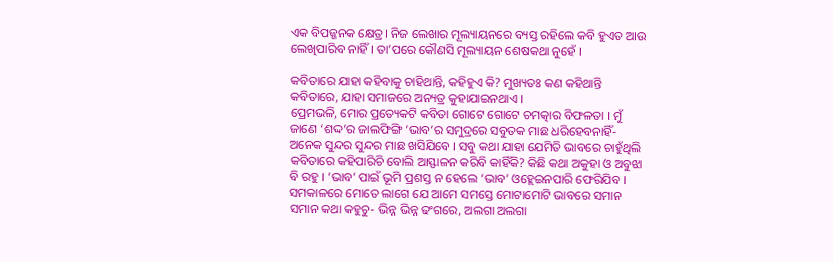ଏକ ବିପଜ୍ଜନକ କ୍ଷେତ୍ର। ନିଜ ଲେଖାର ମୂଲ୍ୟାୟନରେ ବ୍ୟସ୍ତ ରହିଲେ କବି ହୁଏତ ଆଉ ଲେଖିପାରିବ ନାହିଁ । ତା’ପରେ କୌଣସି ମୂଲ୍ୟାୟନ ଶେଷକଥା ନୁହେଁ ।

କବିତାରେ ଯାହା କହିବାକୁ ଚାହିଥାନ୍ତି, କହିହୁଏ କି? ମୁଖ୍ୟତଃ କଣ କହିଥାନ୍ତି କବିତାରେ, ଯାହା ସମାଜରେ ଅନ୍ୟତ୍ର କୁହାଯାଇନଥାଏ ।
ପ୍ରେମଭଳି, ମୋର ପ୍ରତ୍ୟେକଟି କବିତା ଗୋଟେ ଗୋଟେ ଚମତ୍କାର ବିଫଳତା । ମୁଁ ଜାଣେ ‘ଶଦ୍ଦ’ର ଜାଲଫିଙ୍ଗି ‘ଭାବ’ର ସମୁଦ୍ରରେ ସବୁତକ ମାଛ ଧରିହେବନାହିଁ- ଅନେକ ସୁନ୍ଦର ସୁନ୍ଦର ମାଛ ଖସିଯିବେ । ସବୁ କଥା ଯାହା ଯେମିତି ଭାବରେ ଚାହୁଁଥିଲି କବିତାରେ କହିପାରିଚି ବୋଲି ଆସ୍ଫାଳନ କରିବି କାହିଁକି? କିଛି କଥା ଅକୁହା ଓ ଅବୁଝା ବି ରହୁ । ‘ଭାବ’ ପାଇଁ ଭୂମି ପ୍ରଶସ୍ତ ନ ହେଲେ ‘ଭାବ’ ଓହ୍ଲେଇନପାରି ଫେରିଯିବ ।
ସମକାଳରେ ମୋତେ ଲାଗେ ଯେ ଆମେ ସମସ୍ତେ ମୋଟାମୋଟି ଭାବରେ ସମାନ ସମାନ କଥା କହୁଚୁ- ଭିନ୍ନ ଭିନ୍ନ ଢଂଗରେ, ଅଲଗା ଅଲଗା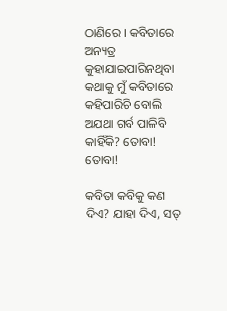ଠାଣିରେ । କବିତାରେ ଅନ୍ୟତ୍ର କୁହାଯାଇପାରିନଥିବା କଥାକୁ ମୁଁ କବିତାରେ କହିପାରିଚି ବୋଲି ଅଯଥା ଗର୍ବ ପାଳିବି କାହିଁକି? ତୋବା! ତୋବା!

କବିତା କବିକୁ କଣ ଦିଏ? ଯାହା ଦିଏ, ସତ୍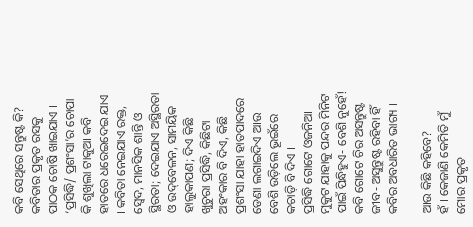କବି ସେଥିରେ ସନ୍ତୁଷ୍ଟ କି?
କବିତାର ପ୍ରକୃତ ରସକୁ ପାଠକ ଚୋଷି ଖାଇଯାଏ । ‘ପ୍ରସିଦ୍ଧି/ ପ୍ରଶଂସା’ର ଚୋପା କି ଶୁଖିଲା ଟାକୁଆ କବି ହାତରେ ଧରେଇଦେଇ ଯାଏ । କବିତା ନେଇଯାଏ ରକ୍ତ, ସ୍ୱେଦ, ମାନସିକ ଶାନ୍ତି ଓ ସ୍ଥିରତା; ଦେଇଯାଏ ଅସ୍ଥିରତା ଓ ଉଦ୍‌ବେଳନ, ସାମୟିକ ହାଲୁକାପଣ; ଦିଏ କିଛି ଖୁଚୁରା ପ୍ରସିଦ୍ଧି, କିଛିଟା ଅହଂକାର ବି ଦିଏ, କିଛି ପ୍ରଶଂସା ଯାହା ହାତପାଦରେ ଡେଣା ଲଗାଇଦିଏ ଆଉ ବେଶି ଉଡ଼ିଲେ ଭୂଇଁରେ କଚାଡ଼ି ବି ଦିଏ ।
ପ୍ରସିଦ୍ଧି ଗୋଟେ ଓଜନିଆ ମୁକୁଟ ଯାହାକୁ ପନ୍ଦର ମିନିଟ ପାଇଁ ପିନ୍ଧିହୁଏ- ବେଶି ନୁହେଁ!
କବି ଗୋଟେ ଚିର ଅସନ୍ତୁଷ୍ଟ ଜୀବ- ଅସୁନ୍ତୁଷ୍ଟ ରହିବା ହିଁ କବିର ଅବଧାରିତ ଭାଗ୍ୟ ।

ଆଉ କିଛି କହିବେ?
ହଁ । କେଜାଣି କେମିତି ମୁଁ ମୋର ପ୍ରକୃତ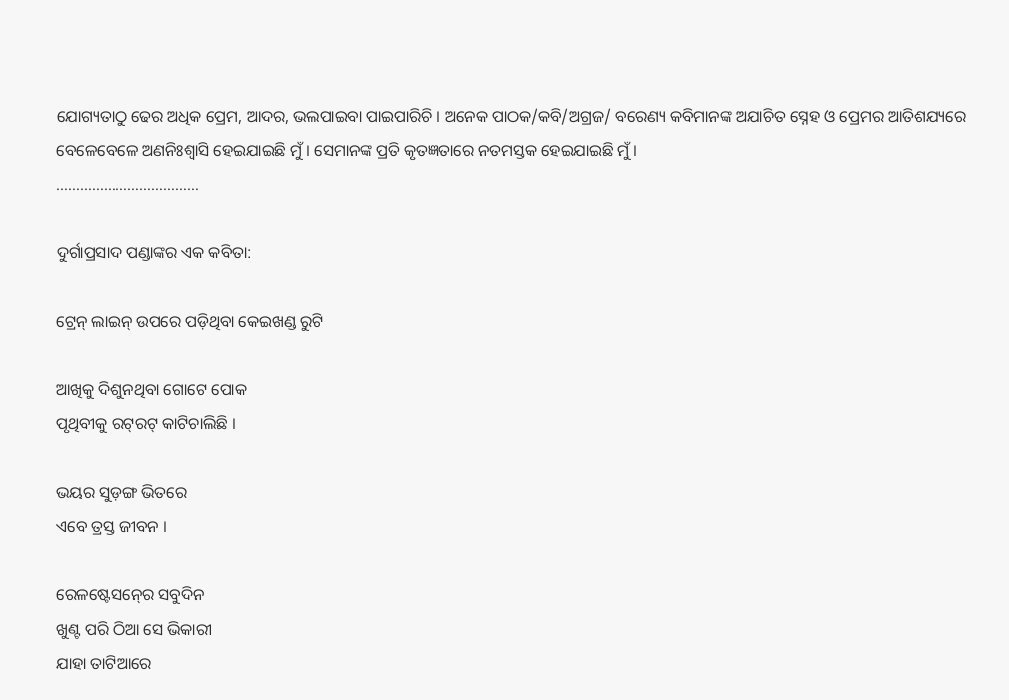ଯୋଗ୍ୟତାଠୁ ଢେର ଅଧିକ ପ୍ରେମ, ଆଦର, ଭଲପାଇବା ପାଇପାରିଚି । ଅନେକ ପାଠକ/କବି/ଅଗ୍ରଜ/ ବରେଣ୍ୟ କବିମାନଙ୍କ ଅଯାଚିତ ସ୍ନେହ ଓ ପ୍ରେମର ଆତିଶଯ୍ୟରେ ବେଳେବେଳେ ଅଣନିଃଶ୍ୱାସି ହେଇଯାଇଛି ମୁଁ । ସେମାନଙ୍କ ପ୍ରତି କୃତଜ୍ଞତାରେ ନତମସ୍ତକ ହେଇଯାଇଛି ମୁଁ ।
………………………………

ଦୁର୍ଗାପ୍ରସାଦ ପଣ୍ଡାଙ୍କର ଏକ କବିତା:

ଟ୍ରେନ୍‍ ଲାଇନ୍‍ ଉପରେ ପଡ଼ିଥିବା କେଇଖଣ୍ଡ ରୁଟି

ଆଖିକୁ ଦିଶୁନଥିବା ଗୋଟେ ପୋକ
ପୃଥିବୀକୁ ରଟ୍‍ରଟ୍‍ କାଟିଚାଲିଛି ।

ଭୟର ସୁଡ଼ଙ୍ଗ ଭିତରେ
ଏବେ ତ୍ରସ୍ତ ଜୀବନ ।

ରେଳଷ୍ଟେସନ୍‍ରେ ସବୁଦିନ
ଖୁଣ୍ଟ ପରି ଠିଆ ସେ ଭିକାରୀ
ଯାହା ତାଟିଆରେ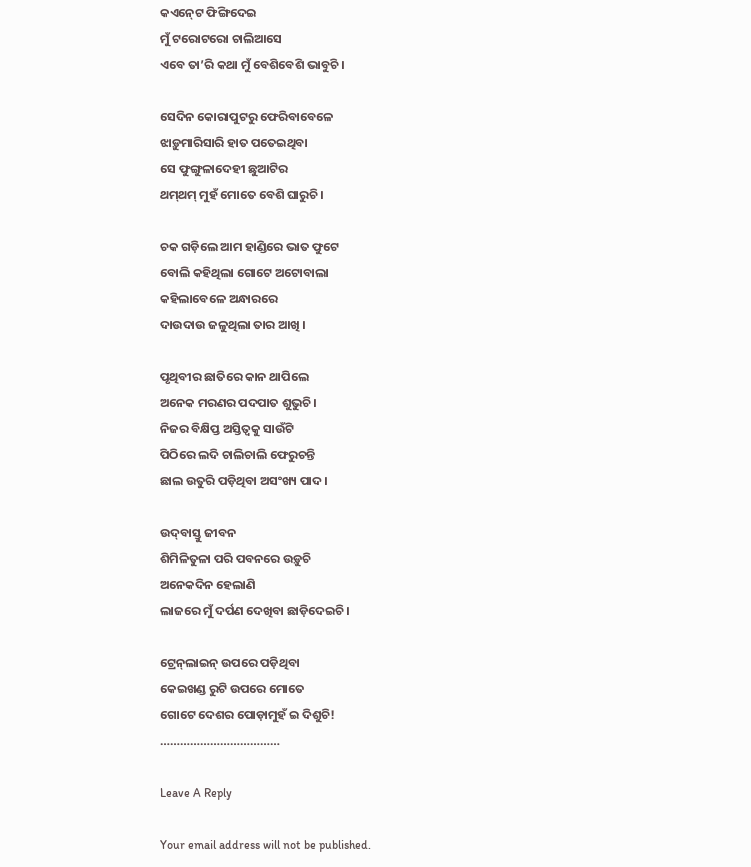କଏନ୍‍ଟେ ଫିଙ୍ଗିଦେଇ
ମୁଁ ଟରୋଟରୋ ଚାଲିଆସେ
ଏବେ ତା’ରି କଥା ମୁଁ ବେଶିବେଶି ଭାବୁଚି ।

ସେଦିନ କୋରାପୁଟରୁ ଫେରିବାବେଳେ
ଝାଡ଼ୁମାରିସାରି ହାତ ପତେଇଥିବା
ସେ ଫୁଙ୍ଗୁଳାଦେହୀ ଛୁଆଟିର
ଥମ୍‍ଥମ୍‍ ମୁହଁ ମୋତେ ବେଶି ଘାରୁଚି ।

ଚକ ଗଡ଼ିଲେ ଆମ ହାଣ୍ଡିରେ ଭାତ ଫୁଟେ
ବୋଲି କହିଥିଲା ଗୋଟେ ଅଟୋବାଲା
କହିଲାବେଳେ ଅନ୍ଧାରରେ
ଦାଉଦାଉ ଜଳୁଥିଲା ତାର ଆଖି ।

ପୃଥିବୀର ଛାତିରେ କାନ ଥାପିଲେ
ଅନେକ ମରଣର ପଦପାତ ଶୁଭୁଚି ।
ନିଜର ବିକ୍ଷିପ୍ତ ଅସ୍ତିତ୍ୱକୁ ସାଉଁଟି
ପିଠିରେ ଲଦି ଚାଲିଚାଲି ଫେରୁଚନ୍ତି
ଛାଲ ଉତୁରି ପଡ଼ିଥିବା ଅସଂଖ୍ୟ ପାଦ ।

ଉଦ୍‍ବାସ୍ତୁ ଜୀବନ
ଶିମିଳିତୁଳା ପରି ପବନରେ ଉଡ଼ୁଚି
ଅନେକଦିନ ହେଲାଣି
ଲାଜରେ ମୁଁ ଦର୍ପଣ ଦେଖିବା ଛାଡ଼ିଦେଇଚି ।

ଟ୍ରେନ୍‍ଲାଇନ୍‍ ଉପରେ ପଡ଼ିଥିବା
କେଇଖଣ୍ଡ ରୁଟି ଉପରେ ମୋତେ
ଗୋଟେ ଦେଶର ପୋଡ଼ାମୁହଁ ଇ ଦିଶୁଚି!
………………………………

Leave A Reply

Your email address will not be published.